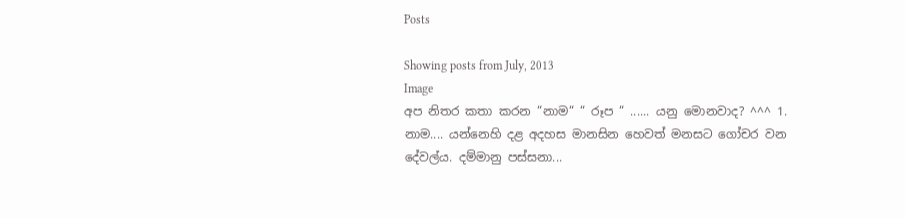Posts

Showing posts from July, 2013
Image
අප නිතර කතා කරන “නාම“ “ රූප “ ...... යනු මොනවාද? ^^^ 1. නාම.... යන්නෙහි දළ අදහස මානසින හෙවත් මනසට ගෝචර වන දේවල්ය. දම්මානු පස්සනා...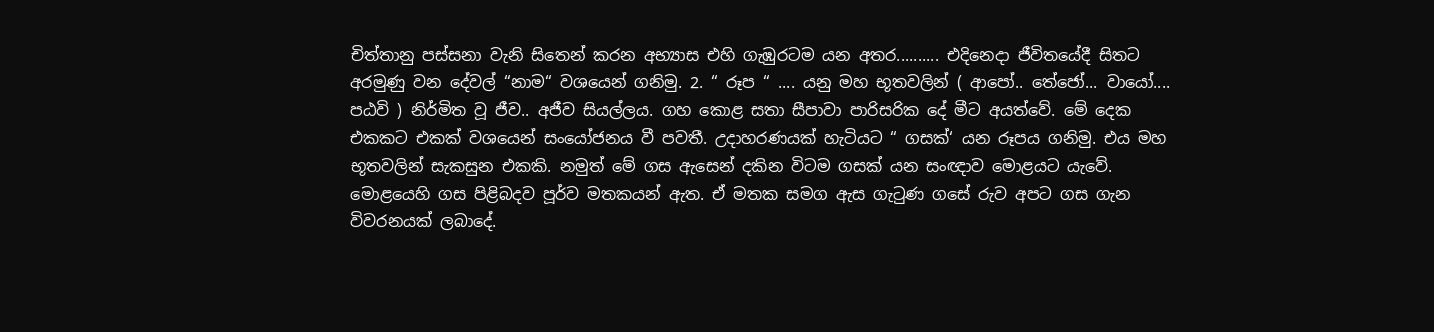චිත්තානු පස්සනා වැනි සිතෙන් කරන අභ්‍යාස එහි ගැඹුරටම යන අතර.......... එදිනෙදා ජීවිතයේදී සිතට අරමුණු වන දේවල් “නාම“ වශයෙන් ගනිමු. 2. “ රූප “ .... යනු මහ භූතවලින් ( ආපෝ.. තේජෝ... වායෝ.... පඨවි ) නිර්මිත වූ ජීව.. අජීව සියල්ලය. ගහ කොළ සතා සීපාවා පාරිසරික දේ මීට අයත්වේ. මේ දෙක එකකට එකක් වශයෙන් සංයෝජනය වී පවතී. උදාහරණයක් හැටියට “ ගසක්‘ යන රූපය ගනිමු. එය මහ භූතවලින් සැකසුන එකකි. නමුත් මේ ගස ඇසෙන් දකින විටම ගසක් යන සංඥාව මොළයට යැවේ.  මොළයෙහි ගස පිළිබදව පූර්ව මතකයන් ඇත. ඒ මතක සමග ඇස ගැටුණ ගසේ රුව අපට ගස ගැන විවරනයක් ලබාදේ.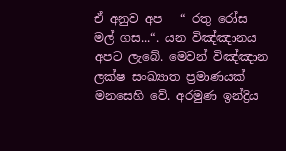ඒ අනුව අප   “ රතු රෝස මල් ගස...“. යන විඤ්ඤානය අපට ලැබේ. මෙවන් විඤ්ඤාන ලක්ෂ සංඛ්‍යාත ප්‍රමාණයක් මනසෙහි වේ. අරමුණ ඉන්ද්‍රිය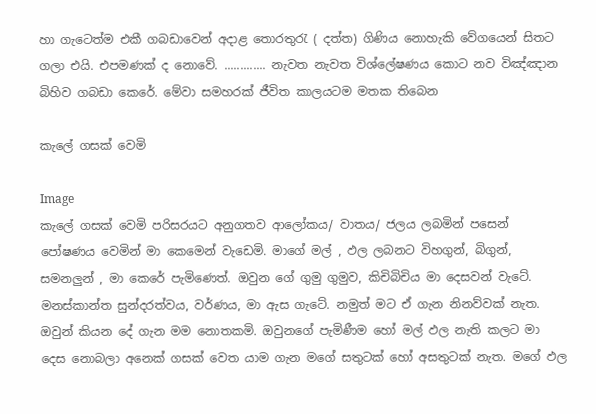හා ගැටෙත්ම එකී ගබඩාවෙන් අදාළ තොරතුරැ ( දත්ත) ගිණිය නොහැකි වේගයෙන් සිතට ගලා එයි. එපමණක් ද නොවේ. ............. නැවත නැවත විශ්ලේෂණය කොට නව විඤ්ඤාන බිහිව ගබඩා කෙරේ. මේවා සමහරක් ජීවිත කාලයටම මතක තිබෙන

කැලේ ගසක් වෙමි

Image
කැලේ ගසක් වෙමි පරිසරයට අනුගතව ආලෝකය/ වාතය/ ජලය ලබමින් පසෙන් පෝෂණය වෙමින් මා කෙමෙන් වැඩෙමි. මාගේ මල් , ඵල ලබනට විහගුන්, බිගුන්, සමනලුන් , මා කෙරේ පැමිණෙත්. ඔවුන ගේ ගුමු ගුමුව, කිචිබිචිය මා දෙසවන් වැටේ. මනස්කාන්ත සුන්දරත්වය, වර්ණය, මා ඇස ගැටේ. නමුත් මට ඒ ගැන නිනව්වක් නැත. ඔවුන් කියන දේ ගැන මම නොතකමි. ඔවුනගේ පැමිණීම හෝ මල් ඵල නැති කලට මා දෙස නොබලා අනෙක් ගසක් වෙත යාම ගැන මගේ සතුටක් හෝ අසතුටක් නැත. මගේ ඵල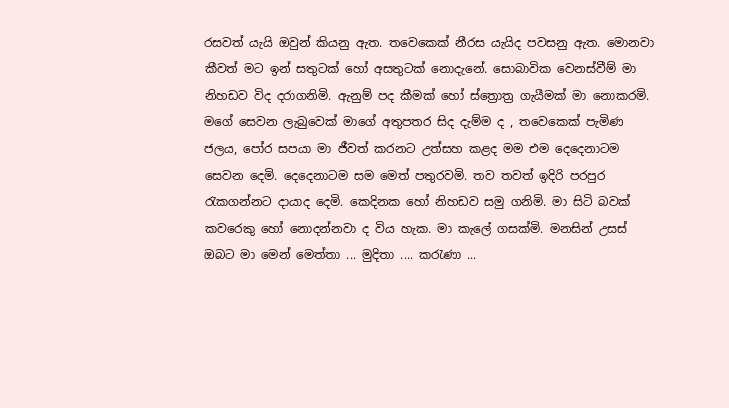රසවත් යැයි ඔවුන් කියනු ඇත. තවෙකෙක් නීරස යැයිද පවසනු ඇත. මොනවා කීවත් මට ඉන් සතුටක් හෝ අසතුටක් නොදැනේ. සොබාවික වෙනස්වීම් මා නිහඩව විද දරාගනිමි. ඇනුම් පද කීමක් හෝ ස්ත්‍රොත්‍ර ගැයීමක් මා නොකරමි. මගේ සෙවන ලැබුවෙක් මාගේ අතුපතර සිද දැම්ම ද , තවෙකෙක් පැමිණ ජලය, පෝර සපයා මා ජීවත් කරනට උත්සහ කළද මම එම දෙදෙනාටම සෙවන දෙමි. දෙදෙනාටම සම මෙත් පතුරවමි. තව තවත් ඉදිරි පරපුර රැකගන්නට දායාද දෙමි. කෙදිනක හෝ නිහඩව සමු ගනිමි. මා සිටි බවක් කවරෙකු හෝ නොදන්නවා ද විය හැක. මා කැලේ ගසක්මි. මනසින් උසස් ඔබට මා මෙන් මෙත්තා ... මුදිතා .... කරැණා ...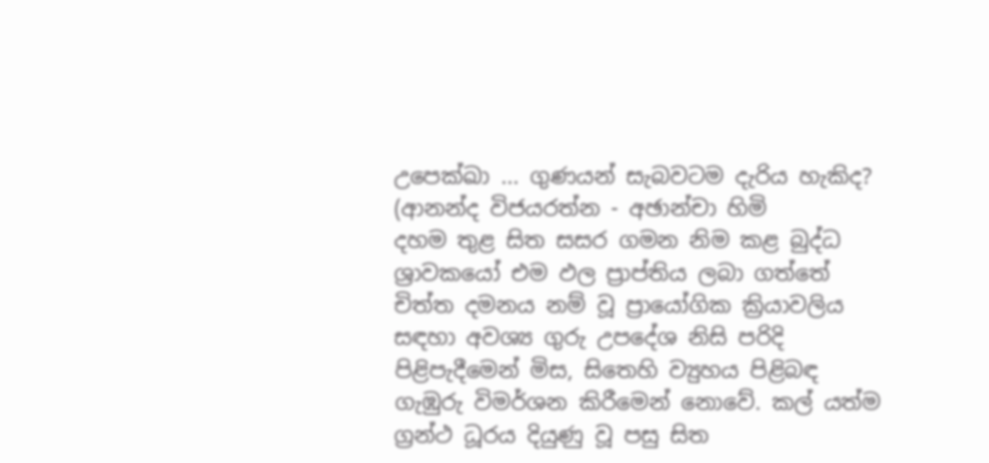උපෙක්ඛා ... ගුණයන් සැබවටම දැරිය හැකිද? (ආනන්ද විජයරත්න - අඡාන්චා හිමි
දහම තුළ සිත සසර ගමන නිම කළ බුද්ධ ශ්‍රාවකයෝ එම ඵල ප්‍රාප්තිය ලබා ගත්තේ චිත්ත දමනය නම් වූ ප්‍රායෝගික ක්‍රියාවලිය සඳහා අවශ්‍ය ගුරු උපදේශ නිසි පරිදි පිළිපැදීමෙන් මිස, සිතෙහි ව්‍යුහය පිළිබඳ ගැඹුරු විමර්ශන කිරීමෙන් නොවේ. කල් යත්ම ග්‍රන්ථ ධූරය දියුණු වූ පසු සිත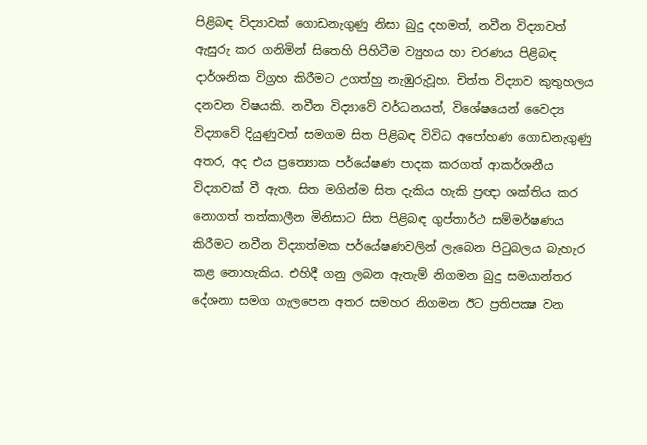පිළිබඳ විද්‍යාවක් ගොඩනැගුණු නිසා බුදු දහමත්, නවීන විද්‍යාවත් ඇසුරු කර ගනිමින් සිතෙහි පිහිටීම ව්‍යුහය හා චරණය පිළිබඳ දාර්ශනික විග්‍රහ කිරීමට උගත්හු නැඹුරුවූහ. චිත්ත විද්‍යාව කුතුහලය දනවන විෂයකි. නවීන විද්‍යාවේ වර්ධනයත්, විශේෂයෙන් වෛද්‍ය විද්‍යාවේ දියුණුවත් සමගම සිත පිළිබඳ විවිධ අපෝහණ ගොඩනැගුණු අතර, අද එය ප්‍රත්‍යොක පර්යේෂණ පාදක කරගත් ආකර්ශනීය විද්‍යාවක් වී ඇත. සිත මගින්ම සිත දැකිය හැකි ප්‍රඥා ශක්තිය කර නොගත් තත්කාලීන මිනිසාට සිත පිළිබඳ ගුප්තාර්ථ සම්මර්ෂණය කිරීමට නවීන විද්‍යාත්මක පර්යේෂණවලින් ලැබෙන පිටුබලය බැහැර කළ නොහැකිය. එහිදී ගනු ලබන ඇතැම් නිගමන බුදු සමයාන්තර දේශනා සමග ගැලපෙන අතර සමහර නිගමන ඊට ප්‍රතිපක්‍ෂ වන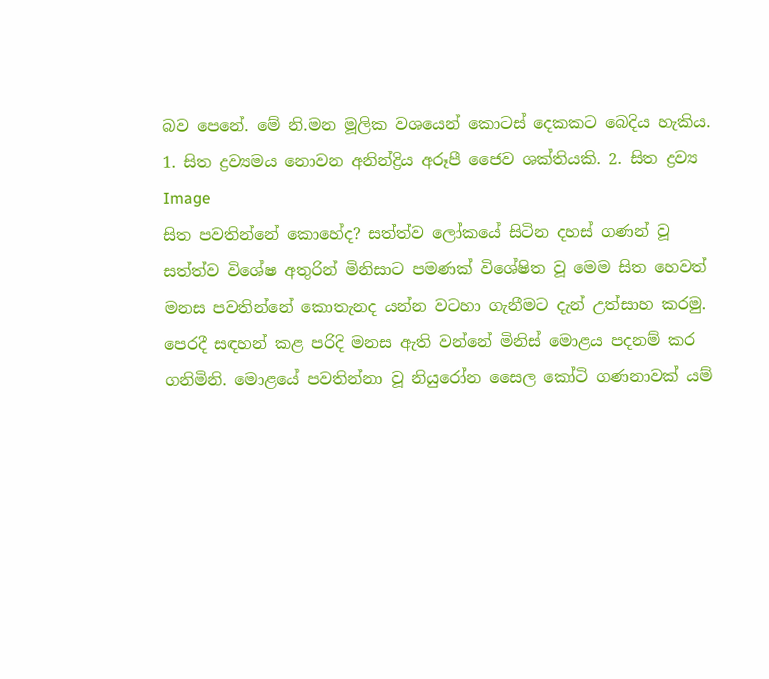බව පෙනේ. මේ නි.මන මූලික වශයෙන් කොටස් දෙකකට බෙදිය හැකිය. 1. සිත ද්‍රව්‍යමය නොවන අනින්ද්‍රිය අරූපී ජෛව ශක්තියකි. 2. සිත ද්‍රව්‍ය
Image
සිත පවතින්නේ කොහේද? සත්ත්ව ලෝකයේ සිටින දහස් ගණන් වූ සත්ත්ව විශේෂ අතුරින් මිනිසාට පමණක් විශේෂිත වූ මෙම සිත හෙවත් මනස පවතින්නේ කොතැනද යන්න වටහා ගැනීමට දැන් උත්සාහ කරමු. පෙරදී සඳහන් කළ පරිදි මනස ඇති වන්නේ මිනිස් මොළය පදනම් කර ගනිමිනි. මොළයේ පවතින්නා වූ නියුරෝන සෛල කෝටි ගණනාවක් යම්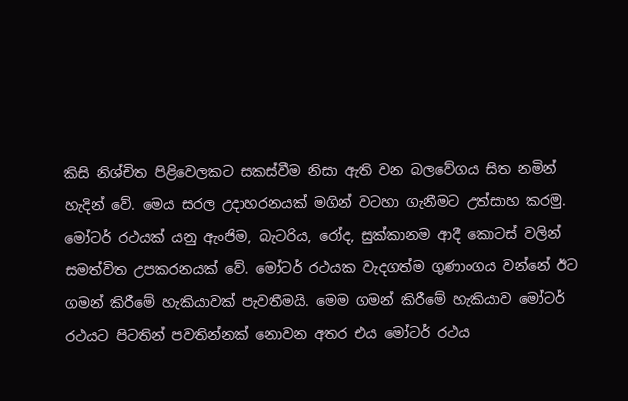කිසි නිශ්චිත පිළිවෙලකට සකස්වීම නිසා ඇති වන බලවේගය සිත නමින් හැදින් වේ. මෙය සරල උදාහරනයක් මගින් වටහා ගැනීමට උත්සාහ කරමු. මෝටර් රථයක් යනු ඇංජිම, බැටරිය, රෝද, සුක්කානම ආදී කොටස් වලින් සමත්විත උපකරනයක් වේ. මෝටර් රථයක වැදගත්ම ගුණාංගය වන්නේ ඊට ගමන් කිරීමේ හැකියාවක් පැවතීමයි. මෙම ගමන් කිරීමේ හැකියාව මෝටර් රථයට පිටතින් පවතින්නක් නොවන අතර එය මෝටර් රථය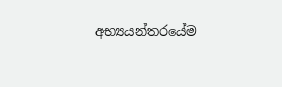අභ්‍යයන්තරයේම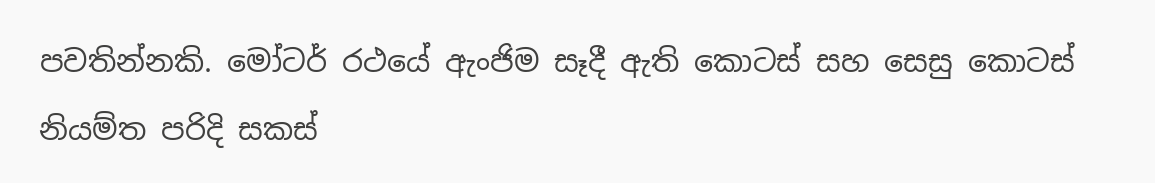පවතින්නකි. මෝටර් රථයේ ඇංජිම සෑදී ඇති කොටස් සහ සෙසු කොටස් නියම්ත පරිදි සකස්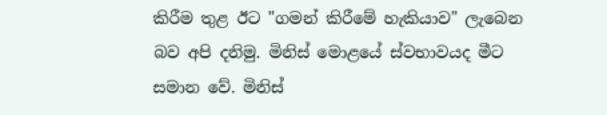කිරීම තුළ ඊට "ගමන් කිරීමේ හැකියාව" ලැබෙන බව අපි දනිමු. මිනිස් මොළයේ ස්වභාවයද මීට සමාන වේ. මිනිස්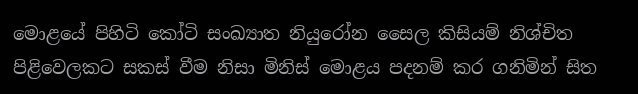මොළයේ පිහිටි කෝටි සංඛ්‍යාත නියුරෝන සෛල කිසියම් නිශ්චිත පිළිවෙලකට සකස් වීම නිසා මිනිස් මොළය පදනම් කර ගනිමින් සිත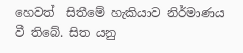හෙවත්  සිතීමේ හැකියාව නිර්මාණය වී තිබේ. සිත යනු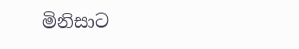මිනිසාට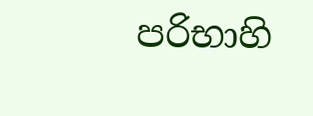පරිභාහි